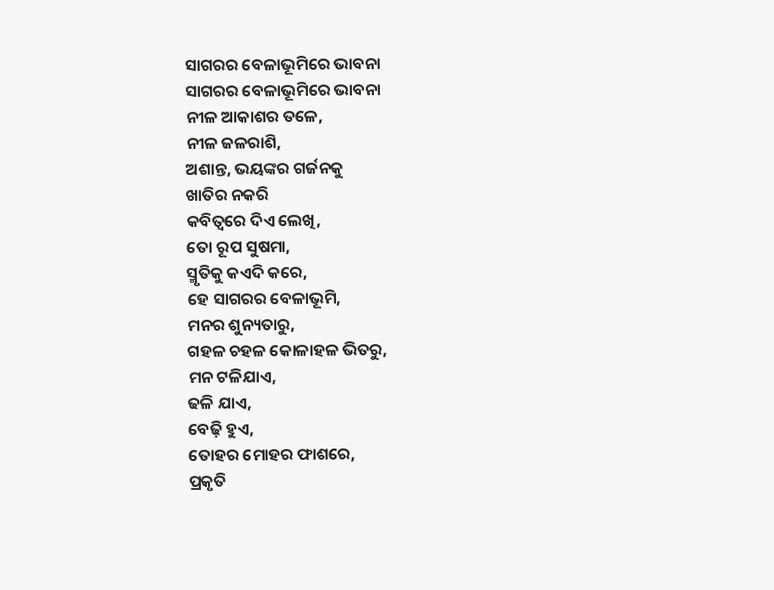ସାଗରର ବେଳାଭୂମିରେ ଭାବନା
ସାଗରର ବେଳାଭୂମିରେ ଭାବନା
ନୀଳ ଆକାଶର ତଳେ,
ନୀଳ ଜଳରାଶି,
ଅଶାନ୍ତ, ଭୟଙ୍କର ଗର୍ଜନକୁ
ଖାତିର ନକରି
କବିତ୍ୱରେ ଦିଏ ଲେଖି,
ତୋ ରୂପ ସୁଷମା,
ସ୍ମୃତିକୁ କଏଦି କରେ,
ହେ ସାଗରର ବେଳାଭୂମି,
ମନର ଶୁନ୍ୟତାରୁ,
ଗହଳ ଚହଳ କୋଳାହଳ ଭିତରୁ,
ମନ ଟଳିଯାଏ,
ଢଳି ଯାଏ,
ବେଢ଼ି ହୁଏ,
ତୋହର ମୋହର ଫାଶରେ,
ପ୍ରକୃତି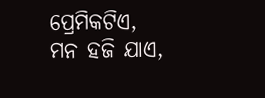ପ୍ରେମିକଟିଏ,
ମନ ହଜି ଯାଏ,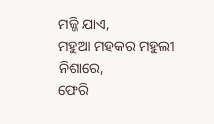ମଜ୍ଜି ଯାଏ,
ମହୁଆ ମହକର ମହୁଲୀ ନିଶାରେ,
ଫେରି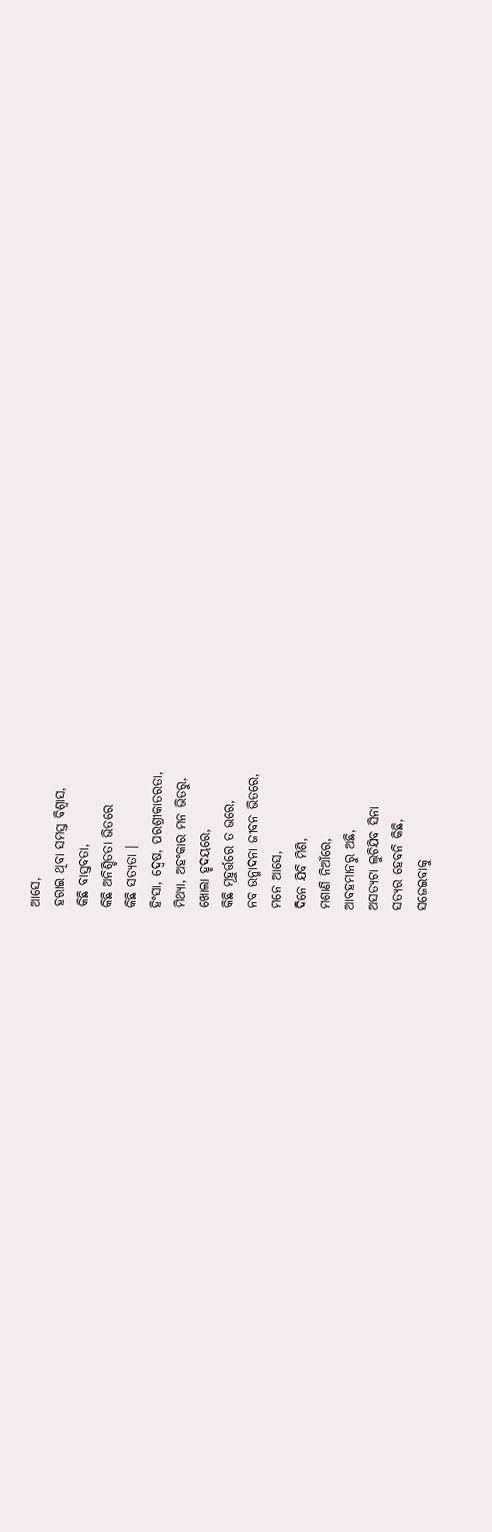ଆସେ,
ହରାଇ ଥିବା ସମସ୍ତ ବିଶ୍ୱାସ,
କିଛି ବାସ୍ତବତା,
କିଛି ଅନିଶ୍ଚିତତା ଭିତରେ
କିଛି ସତ୍ୟତା ।
ହିଂସା, ଦ୍ୱେଷ, ପରଶ୍ରୀକାତରତା,
ମିଥ୍ୟା, ଅହଂକାର ମନ ଭିତରୁ,
ଖୋଲା ହୃଦୟରେ,
କିଛି ମୂହୁର୍ତ୍ତରେ ତ ଭରେ,
ନବ ଉନ୍ମାଦନା ଜୀବନ ଭିତରେ,
ମନେ ଆସେ,
ଦିନେ ଯିବି ମିଶି,
ମଶାଣି ନିଆଁରେ,
ଆବହମାନରୁ ଅଛି,
ଅସତ୍ଯଟା ଲୁଚିଯିବ ସିନା
ସତ୍ଯର ହେବନି କିଛି,
ସଜେଇବାକୁ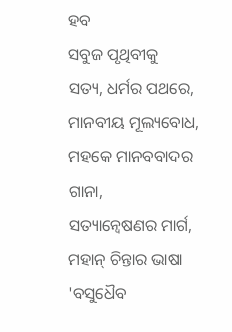ହବ
ସବୁଜ ପୃଥିବୀକୁ
ସତ୍ୟ, ଧର୍ମର ପଥରେ,
ମାନବୀୟ ମୂଲ୍ୟବୋଧ,
ମହକେ ମାନବବାଦର ଗାନା,
ସତ୍ୟାନ୍ବେଷଣର ମାର୍ଗ,
ମହାନ୍ ଚିନ୍ତାର ଭାଷା
'ବସୁଧୈବ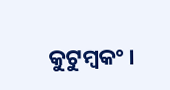କୁଟୁମ୍ବକଂ ।